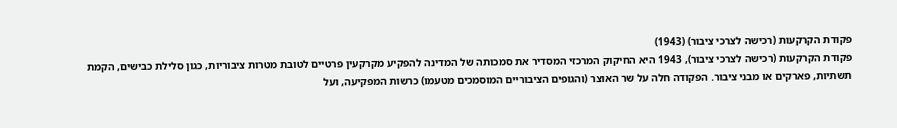פקודת הקרקעות (רכישה לצרכי ציבור) (1943)
פקודת הקרקעות (רכישה לצרכי ציבור), 1943 היא החיקוק המרכזי המסדיר את סמכותה של המדינה להפקיע מקרקעין פרטיים לטובת מטרות ציבוריות, כגון סלילת כבישים, הקמת תשתיות, פארקים או מבני ציבור. הפקודה חלה על שר האוצר (והגופים הציבוריים המוסמכים מטעמו) כרשות המפקיעה, ועל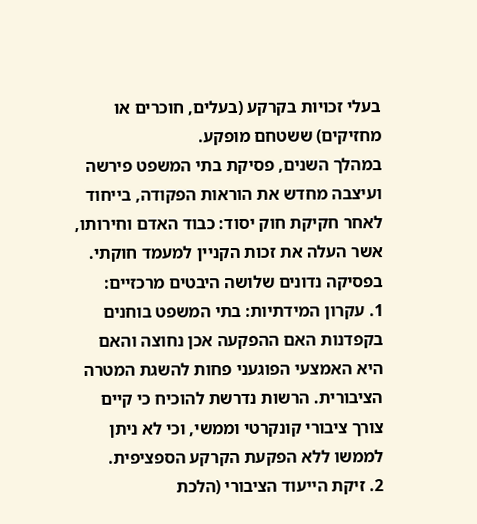בעלי זכויות בקרקע (בעלים, חוכרים או מחזיקים) ששטחם מופקע.
במהלך השנים, פסיקת בתי המשפט פירשה ועיצבה מחדש את הוראות הפקודה, בייחוד לאחר חקיקת חוק יסוד: כבוד האדם וחירותו, אשר העלה את זכות הקניין למעמד חוקתי. בפסיקה נדונים שלושה היבטים מרכזיים:
1. עקרון המידתיות: בתי המשפט בוחנים בקפדנות האם ההפקעה אכן נחוצה והאם היא האמצעי הפוגעני פחות להשגת המטרה הציבורית. הרשות נדרשת להוכיח כי קיים צורך ציבורי קונקרטי וממשי, וכי לא ניתן לממשו ללא הפקעת הקרקע הספציפית.
2. זיקת הייעוד הציבורי (הלכת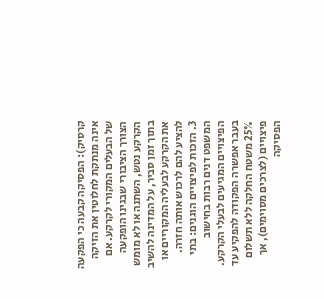קרסיק): הפסיקה קבעה כי הפקעה אינה מנתקת לחלוטין את הזיקה של הבעלים המקורי לקרקע. אם הצורך הציבורי שבגינו הופקעה הקרקע נטש, השתנה או לא מומש בתוך זמן סביר, על המדינה להשיב את הקרקע לבעליה המקוריים או להציע להם לרכוש אותה חזרה.
3. הזכות לפיצויים הוגנים: בתי המשפט דנים רבות בחישוב הפיצויים המגיעים לבעלי הקרקע. בעבר אפשרה הפקודה להפקיע עד 25% משטח החלקה ללא תשלום פיצויים (לצרכים מסוימים), אך הפסיקה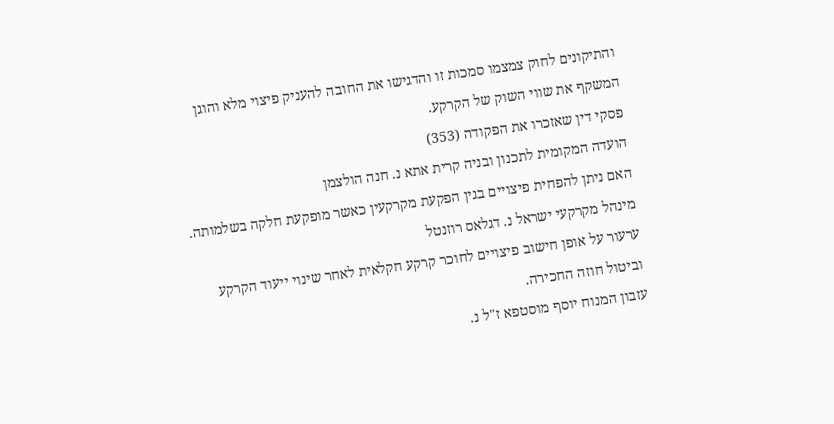והתיקונים לחוק צמצמו סמכות זו והדגישו את החובה להעניק פיצוי מלא והוגן המשקף את שווי השוק של הקרקע.
פסקי דין שאזכרו את הפקודה (353)
הועדה המקומית לתכנון ובניה קרית אתא נ. חנה הולצמן
האם ניתן להפחית פיצויים בגין הפקעת מקרקעין כאשר מופקעת חלקה בשלמותה.
מינהל מקרקעי ישראל נ. דגלאס רוזנטל
ערעור על אופן חישוב פיצויים לחוכר קרקע חקלאית לאחר שינוי ייעוד הקרקע וביטול חוזה החכירה.
עזבון המנוח יוסף מוסטפא ז"ל נ.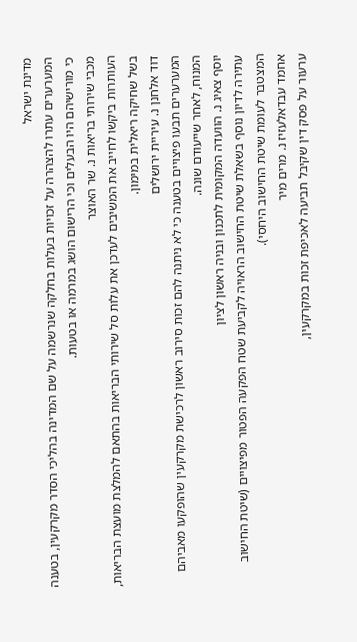מדינת ישראל
המערערים עתרו להצהרה על זכויות בעלות בחלקה שנרשמה על שם המדינה בהליכי הסדר מקרקעין, בטענה כי מורישיהם היו הבעלים וכי הרישום הושג במרמה או בטעות.
מכבי שירותי בריאות נ. שר האוצר
העותרות ביקשו לחייב את המשיבים לעדכן את עלות סל שירותי הבריאות בהתאם להמלצת מועצת הבריאות, בשל שחיקה ריאלית במימון.
דוד אלחנן נ. עיריית ירושלים
המערערים תבעו פיצויים בטענה כי לא ניתנה להם זכות סירוב ראשון לרכישת מקרקעין שהופקעו מאביהם המנוח, לאחר שייעודם שונה.
יוסף צאיג נ. הוועדה המקומית לתכנון ובניה ראשון לציון
עתירה לדיון נוסף בשאלת שיטת החישוב הראויה לקביעת שטח הפקעה הפטור מפיצויים (שיטת החישוב המצטבר לעומת שיטת החישוב היחסי).
אחמד עבדאלעזיז נ. מרים מיר
ערעור על פסק דין שקיבל תביעה לאכיפת זכות במקרקעין,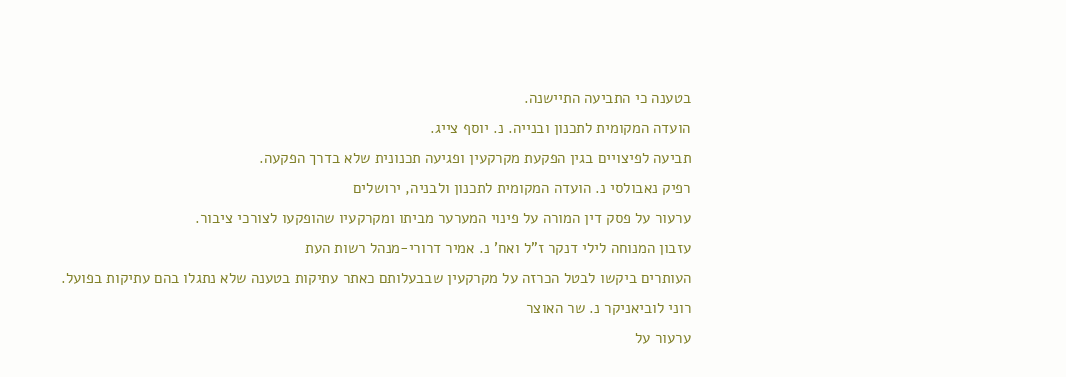בטענה כי התביעה התיישנה.
הועדה המקומית לתכנון ובנייה. נ. יוסף צייג.
תביעה לפיצויים בגין הפקעת מקרקעין ופגיעה תכנונית שלא בדרך הפקעה.
רפיק נאבולסי נ. הועדה המקומית לתכנון ולבניה, ירושלים
ערעור על פסק דין המורה על פינוי המערער מביתו ומקרקעיו שהופקעו לצורכי ציבור.
עזבון המנוחה לילי דנקר ז"ל ואח' נ. אמיר דרורי-מנהל רשות העת
העותרים ביקשו לבטל הכרזה על מקרקעין שבבעלותם כאתר עתיקות בטענה שלא נתגלו בהם עתיקות בפועל.
רוני לוביאניקר נ. שר האוצר
ערעור על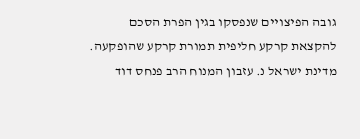גובה הפיצויים שנפסקו בגין הפרת הסכם להקצאת קרקע חליפית תמורת קרקע שהופקעה.
מדינת ישראל נ. עזבון המנוח הרב פנחס דוד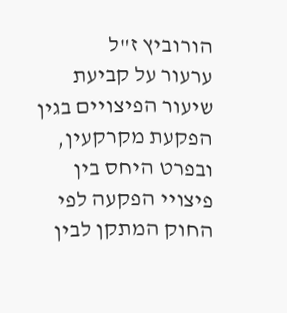הורוביץ ז"ל
ערעור על קביעת שיעור הפיצויים בגין הפקעת מקרקעין, ובפרט היחס בין פיצויי הפקעה לפי החוק המתקן לבין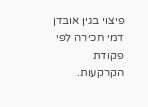פיצוי בגין אובדן דמי חכירה לפי פקודת הקרקעות.